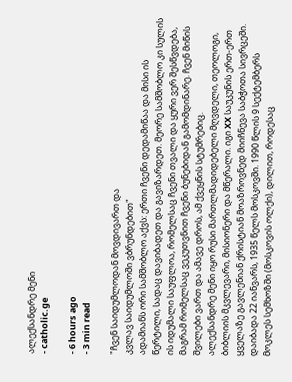ალექსანდრე მენი
- catholic.ge

- 6 hours ago
- 3 min read

"ჩვენ საიდუმლოდან მოვდივართ და
კვლავ საიდუმლოში ვბრუნდებით"
ადამიანს ორი სამშობლო აქვს: ერთი ჩვენი დედამიწაა და მისი ის წერტილი, სადაც დავიბადეთ და გავიზარდეთ. მეორე სამშობლო კი სულის ის იდუმალი საუფლოა, რომელსაც ჩვენი თვალი და ყური ვერ შესწვდება, მაგრამ რომელსაც ვეკუთვნით ჩვენი ბუნებიდან გამომდინარე. ჩვენ მიწის შვილები ვართ და ამავე დროს, ამ ქვეყნის სტუმრებიც.
ალექსანდრე მენი იყო რუსი მართლმადიდებელი მღვდელი, თეოლოგი, ბიბლიის მკვლევარი, მისიონერი და მწერალი. იგი XX საუკუნის ერთ-ერთ ყველაზე გავლენიან ქრისტიან მოაზროვნედ მიიჩნევა საბჭოთა სივრცეში.
დაიბადა 22 იანვარს, 1935 წელს მოსკოვში. 1990 წლის 9 სექტემბერს მოკლეს სემხოზში (მოსკოვის ოლქი), დილით, როდესაც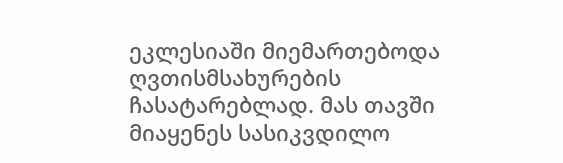ეკლესიაში მიემართებოდა ღვთისმსახურების ჩასატარებლად. მას თავში მიაყენეს სასიკვდილო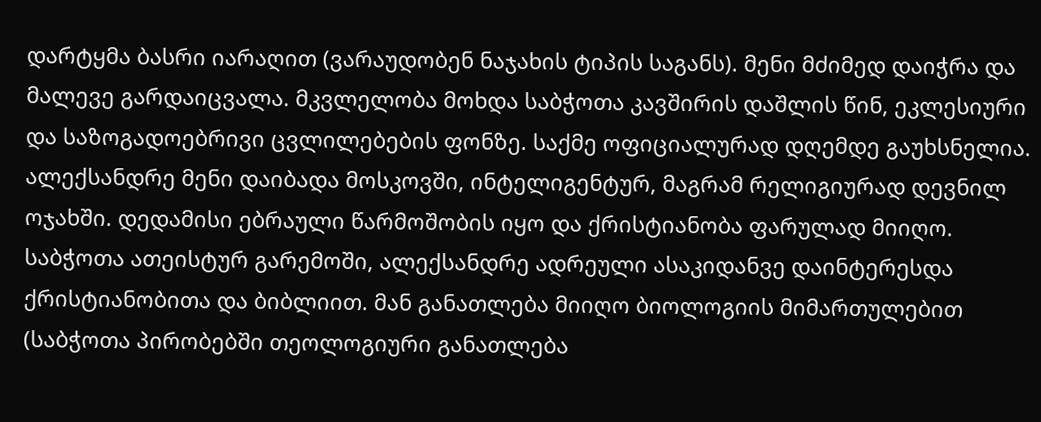დარტყმა ბასრი იარაღით (ვარაუდობენ ნაჯახის ტიპის საგანს). მენი მძიმედ დაიჭრა და მალევე გარდაიცვალა. მკვლელობა მოხდა საბჭოთა კავშირის დაშლის წინ, ეკლესიური და საზოგადოებრივი ცვლილებების ფონზე. საქმე ოფიციალურად დღემდე გაუხსნელია.
ალექსანდრე მენი დაიბადა მოსკოვში, ინტელიგენტურ, მაგრამ რელიგიურად დევნილ ოჯახში. დედამისი ებრაული წარმოშობის იყო და ქრისტიანობა ფარულად მიიღო. საბჭოთა ათეისტურ გარემოში, ალექსანდრე ადრეული ასაკიდანვე დაინტერესდა ქრისტიანობითა და ბიბლიით. მან განათლება მიიღო ბიოლოგიის მიმართულებით (საბჭოთა პირობებში თეოლოგიური განათლება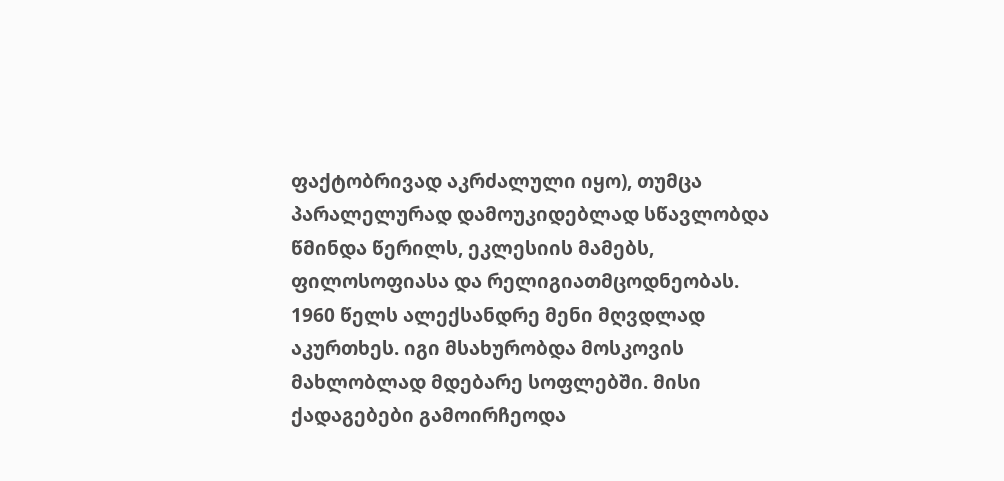ფაქტობრივად აკრძალული იყო), თუმცა პარალელურად დამოუკიდებლად სწავლობდა წმინდა წერილს, ეკლესიის მამებს, ფილოსოფიასა და რელიგიათმცოდნეობას.
1960 წელს ალექსანდრე მენი მღვდლად აკურთხეს. იგი მსახურობდა მოსკოვის მახლობლად მდებარე სოფლებში. მისი ქადაგებები გამოირჩეოდა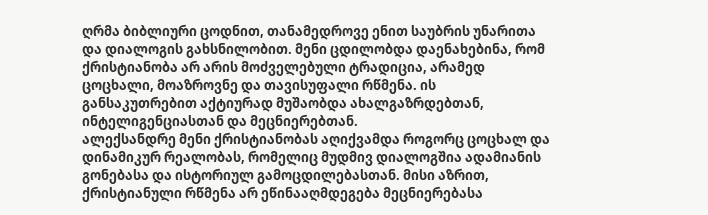ღრმა ბიბლიური ცოდნით, თანამედროვე ენით საუბრის უნარითა და დიალოგის გახსნილობით. მენი ცდილობდა დაენახებინა, რომ ქრისტიანობა არ არის მოძველებული ტრადიცია, არამედ ცოცხალი, მოაზროვნე და თავისუფალი რწმენა. ის განსაკუთრებით აქტიურად მუშაობდა ახალგაზრდებთან, ინტელიგენციასთან და მეცნიერებთან.
ალექსანდრე მენი ქრისტიანობას აღიქვამდა როგორც ცოცხალ და დინამიკურ რეალობას, რომელიც მუდმივ დიალოგშია ადამიანის გონებასა და ისტორიულ გამოცდილებასთან. მისი აზრით, ქრისტიანული რწმენა არ ეწინააღმდეგება მეცნიერებასა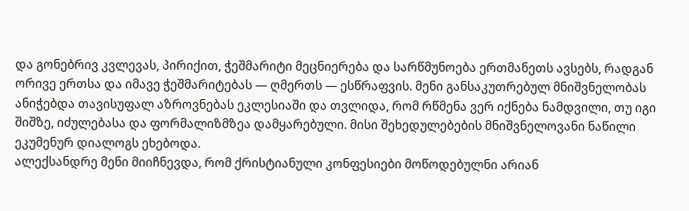და გონებრივ კვლევას, პირიქით, ჭეშმარიტი მეცნიერება და სარწმუნოება ერთმანეთს ავსებს, რადგან ორივე ერთსა და იმავე ჭეშმარიტებას — ღმერთს — ესწრაფვის. მენი განსაკუთრებულ მნიშვნელობას ანიჭებდა თავისუფალ აზროვნებას ეკლესიაში და თვლიდა, რომ რწმენა ვერ იქნება ნამდვილი, თუ იგი შიშზე, იძულებასა და ფორმალიზმზეა დამყარებული. მისი შეხედულებების მნიშვნელოვანი ნაწილი ეკუმენურ დიალოგს ეხებოდა.
ალექსანდრე მენი მიიჩნევდა, რომ ქრისტიანული კონფესიები მოწოდებულნი არიან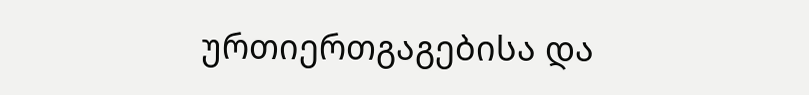ურთიერთგაგებისა და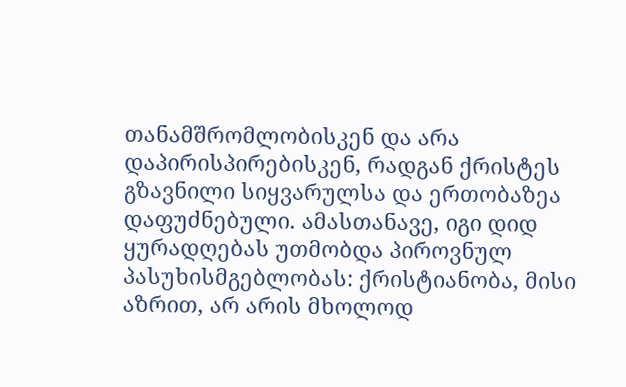თანამშრომლობისკენ და არა დაპირისპირებისკენ, რადგან ქრისტეს გზავნილი სიყვარულსა და ერთობაზეა დაფუძნებული. ამასთანავე, იგი დიდ ყურადღებას უთმობდა პიროვნულ პასუხისმგებლობას: ქრისტიანობა, მისი აზრით, არ არის მხოლოდ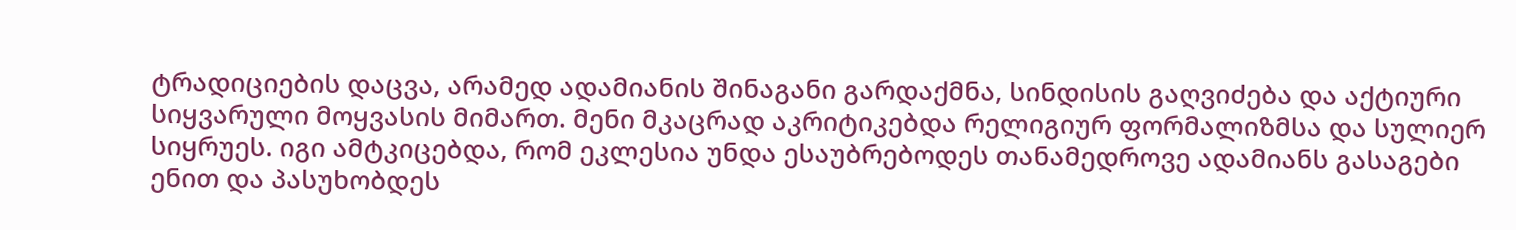ტრადიციების დაცვა, არამედ ადამიანის შინაგანი გარდაქმნა, სინდისის გაღვიძება და აქტიური სიყვარული მოყვასის მიმართ. მენი მკაცრად აკრიტიკებდა რელიგიურ ფორმალიზმსა და სულიერ სიყრუეს. იგი ამტკიცებდა, რომ ეკლესია უნდა ესაუბრებოდეს თანამედროვე ადამიანს გასაგები ენით და პასუხობდეს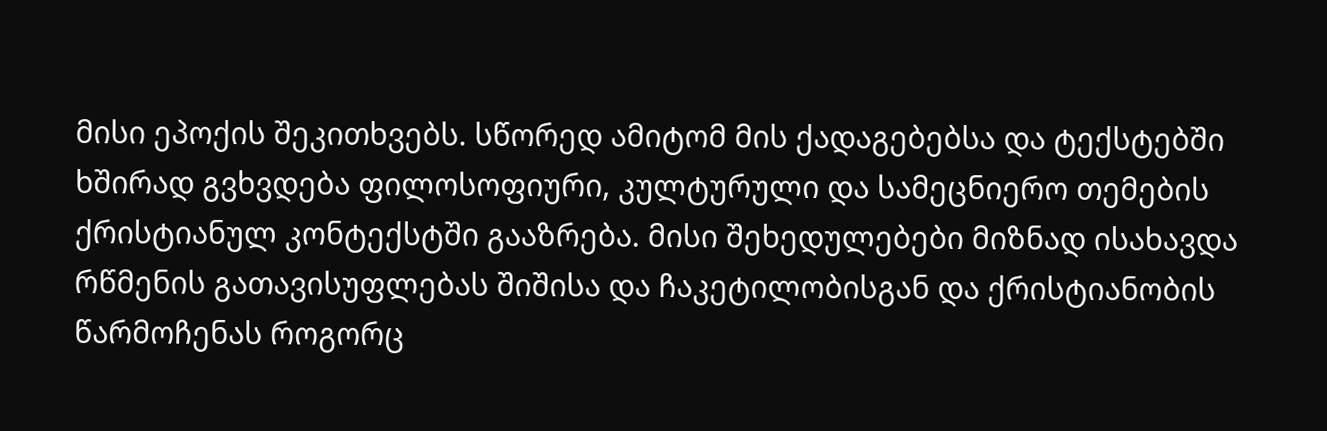მისი ეპოქის შეკითხვებს. სწორედ ამიტომ მის ქადაგებებსა და ტექსტებში ხშირად გვხვდება ფილოსოფიური, კულტურული და სამეცნიერო თემების ქრისტიანულ კონტექსტში გააზრება. მისი შეხედულებები მიზნად ისახავდა რწმენის გათავისუფლებას შიშისა და ჩაკეტილობისგან და ქრისტიანობის წარმოჩენას როგორც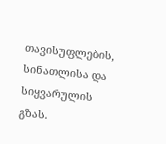თავისუფლების, სინათლისა და სიყვარულის გზას.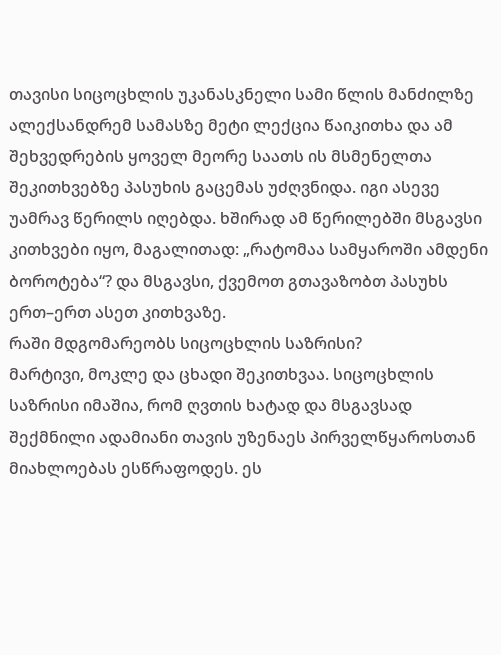თავისი სიცოცხლის უკანასკნელი სამი წლის მანძილზე ალექსანდრემ სამასზე მეტი ლექცია წაიკითხა და ამ შეხვედრების ყოველ მეორე საათს ის მსმენელთა შეკითხვებზე პასუხის გაცემას უძღვნიდა. იგი ასევე უამრავ წერილს იღებდა. ხშირად ამ წერილებში მსგავსი კითხვები იყო, მაგალითად: „რატომაა სამყაროში ამდენი ბოროტება“? და მსგავსი, ქვემოთ გთავაზობთ პასუხს ერთ–ერთ ასეთ კითხვაზე.
რაში მდგომარეობს სიცოცხლის საზრისი?
მარტივი, მოკლე და ცხადი შეკითხვაა. სიცოცხლის საზრისი იმაშია, რომ ღვთის ხატად და მსგავსად შექმნილი ადამიანი თავის უზენაეს პირველწყაროსთან მიახლოებას ესწრაფოდეს. ეს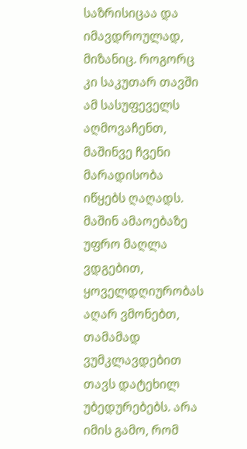საზრისიცაა და იმავდროულად, მიზანიც. როგორც კი საკუთარ თავში ამ სასუფეველს აღმოვაჩენთ, მაშინვე ჩვენი მარადისობა იწყებს ღაღადს. მაშინ ამაოებაზე უფრო მაღლა ვდგებით, ყოველდღიურობას აღარ ვმონებთ, თამამად ვუმკლავდებით თავს დატეხილ უბედურებებს. არა იმის გამო, რომ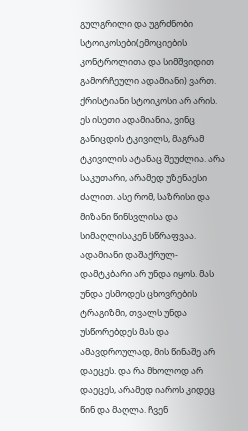გულგრილი და უგრძნობი სტოიკოსები(ემოციების კონტროლითა და სიმშვიდით გამორჩეული ადამიანი) ვართ. ქრისტიანი სტოიკოსი არ არის. ეს ისეთი ადამიანია, ვინც განიცდის ტკივილს, მაგრამ ტკივილის ატანაც შეუძლია. არა საკუთარი, არამედ უზენაესი ძალით. ასე რომ, საზრისი და მიზანი წინსვლისა და სიმაღლისაკენ სწრაფვაა.
ადამიანი დაშაქრულ-დამტკბარი არ უნდა იყოს. მას უნდა ესმოდეს ცხოვრების ტრაგიზმი, თვალს უნდა უსწორებდეს მას და ამავდროულად, მის წინაშე არ დაეცეს. და რა მხოლოდ არ დაეცეს, არამედ იაროს კიდეც წინ და მაღლა. ჩვენ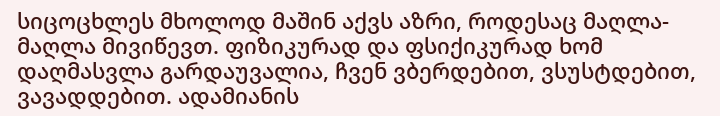სიცოცხლეს მხოლოდ მაშინ აქვს აზრი, როდესაც მაღლა-მაღლა მივიწევთ. ფიზიკურად და ფსიქიკურად ხომ დაღმასვლა გარდაუვალია, ჩვენ ვბერდებით, ვსუსტდებით, ვავადდებით. ადამიანის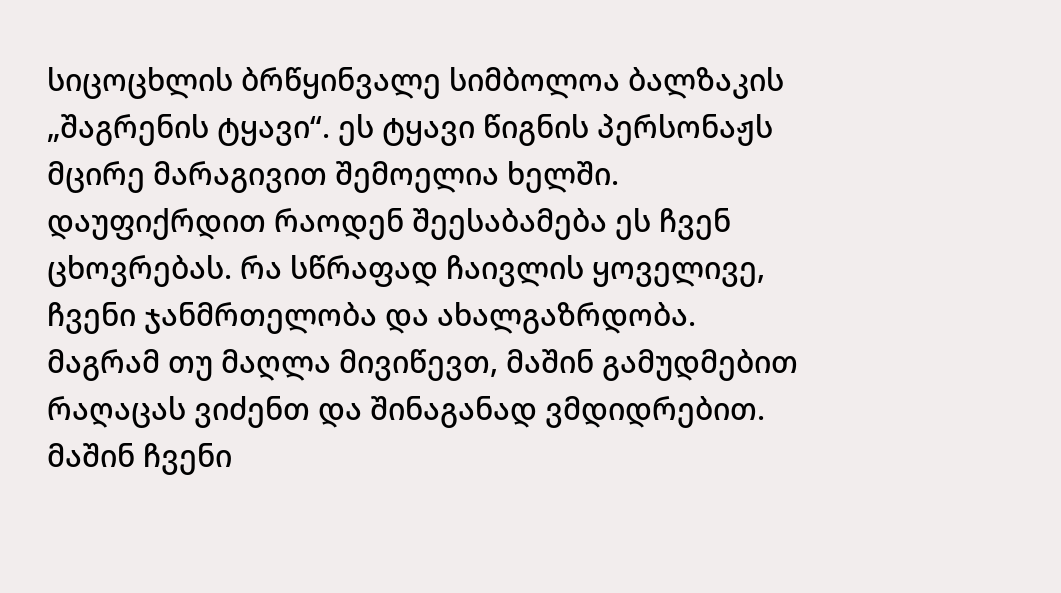სიცოცხლის ბრწყინვალე სიმბოლოა ბალზაკის „შაგრენის ტყავი“. ეს ტყავი წიგნის პერსონაჟს მცირე მარაგივით შემოელია ხელში. დაუფიქრდით რაოდენ შეესაბამება ეს ჩვენ ცხოვრებას. რა სწრაფად ჩაივლის ყოველივე, ჩვენი ჯანმრთელობა და ახალგაზრდობა. მაგრამ თუ მაღლა მივიწევთ, მაშინ გამუდმებით რაღაცას ვიძენთ და შინაგანად ვმდიდრებით. მაშინ ჩვენი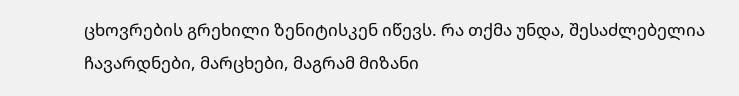ცხოვრების გრეხილი ზენიტისკენ იწევს. რა თქმა უნდა, შესაძლებელია ჩავარდნები, მარცხები, მაგრამ მიზანი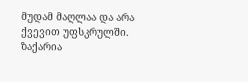მუდამ მაღლაა და არა ქვევით უფსკრულში.
ზაქარია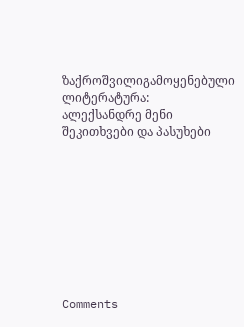ზაქროშვილიგამოყენებული ლიტერატურა:
ალექსანდრე მენი შეკითხვები და პასუხები









Comments